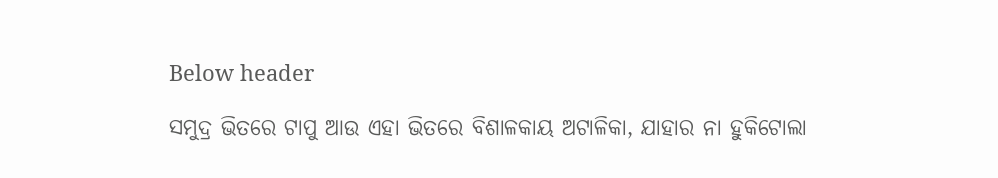Below header

ସମୁଦ୍ର ଭିତରେ ଟାପୁ ଆଉ ଏହା ଭିତରେ ବିଶାଳକାୟ ଅଟାଳିକା, ଯାହାର ନା ହୁକିଟୋଲା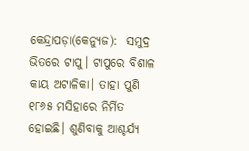କେନ୍ଦ୍ରାପଡ଼ା(କେନ୍ୟୁଜ):  ସମୁଦ୍ର ଭିତରେ ଟାପୁ। ଟାପୁରେ ବିଶାଳ କାୟ ଅଟାଳିକା। ତାହା ପୁଣି ୧୮୬୫ ମସିହାରେ ନିର୍ମିତ ହୋଇଛି। ଶୁଣିବାକୁ ଆଶ୍ଚର୍ଯ୍ଯ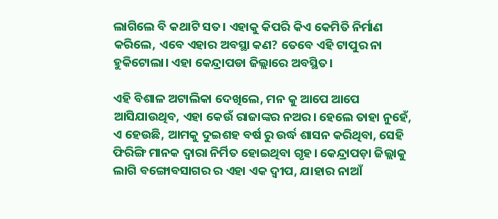ଲାଗିଲେ ବି କଥାଟି ସତ। ଏହାକୁ କିପରି କିଏ କେମିତି ନିର୍ମାଣ କରିଲେ, ଏବେ ଏହାର ଅବସ୍ଥା କଣ? ତେବେ ଏହି ଟାପୁର ନା ହୁକିଟୋଲା। ଏହା କେନ୍ଦ୍ରାପଡା ଜିଲ୍ଲାରେ ଅବସ୍ଥିତ।

ଏହି ବିଶାଳ ଅଟାଲିକା ଦେଖିଲେ, ମନ କୁ ଆପେ ଆପେ ଆସିଯାଉଥିବ, ଏହା କେଉଁ ରାଜାଙ୍କର ନଅର। ହେଲେ ତାହା ନୁହେଁ, ଏ ହେଉଛି, ଆମକୁ ଦୁଇଶହ ବର୍ଷ ରୁ ଉର୍ଦ୍ଧ ଶାସନ କରିଥିବା, ସେହି ଫିରିଙ୍ଗି ମାନକ ଦ୍ବାରା ନିର୍ମିତ ହୋଇଥିବା ଗୃହ। କେନ୍ଦ୍ରାପଡ଼ା ଜିଲ୍ଲାକୁ ଲାଗି ବଙ୍ଗୋବସାଗର ର ଏହା ଏକ ଦ୍ଵୀପ, ଯାହାର ନାଆଁ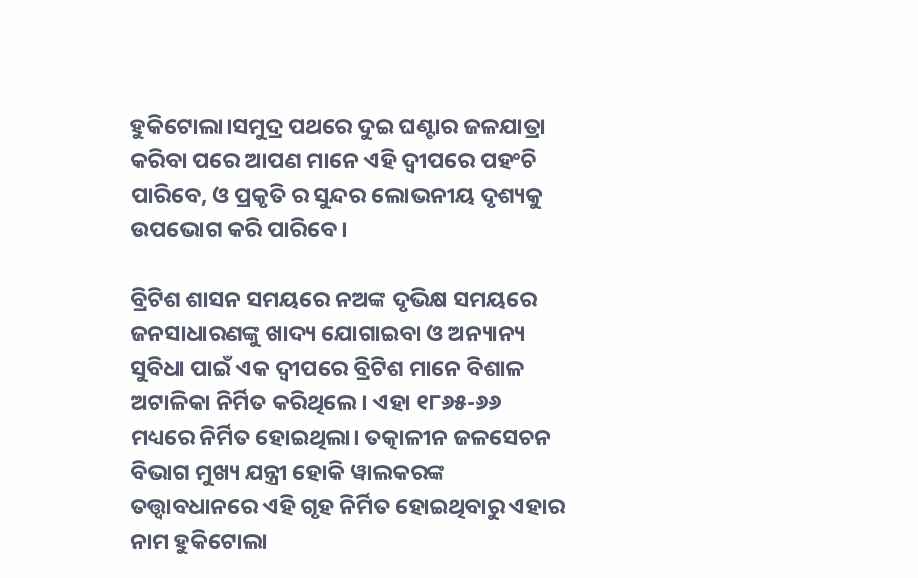ହୁକିଟୋଲା।ସମୁଦ୍ର ପଥରେ ଦୁଇ ଘଣ୍ଟାର ଜଳଯାତ୍ରା କରିବା ପରେ ଆପଣ ମାନେ ଏହି ଦ୍ଵୀପରେ ପହଂଚି ପାରିବେ, ଓ ପ୍ରକୃତି ର ସୁନ୍ଦର ଲୋଭନୀୟ ଦୃଶ୍ୟକୁ ଉପଭୋଗ କରି ପାରିବେ।

ବ୍ରିଟିଶ ଶାସନ ସମୟରେ ନଅଙ୍କ ଦୃଭିକ୍ଷ ସମୟରେ ଜନସାଧାରଣଙ୍କୁ ଖାଦ୍ୟ ଯୋଗାଇବା ଓ ଅନ୍ୟାନ୍ୟ ସୁବିଧା ପାଇଁ ଏକ ଦ୍ଵୀପରେ ବ୍ରିଟିଶ ମାନେ ବିଶାଳ ଅଟାଳିକା ନିର୍ମିତ କରିଥିଲେ। ଏହା ୧୮୬୫-୬୬ ମଧ୍ୟରେ ନିର୍ମିତ ହୋଇଥିଲା। ତତ୍କାଳୀନ ଜଳସେଚନ ବିଭାଗ ମୁଖ୍ୟ ଯନ୍ତ୍ରୀ ହୋକି ୱାଲକରଙ୍କ ତତ୍ତ୍ଵାବଧାନରେ ଏହି ଗୃହ ନିର୍ମିତ ହୋଇଥିବାରୁ ଏହାର ନାମ ହୁକିଟୋଲା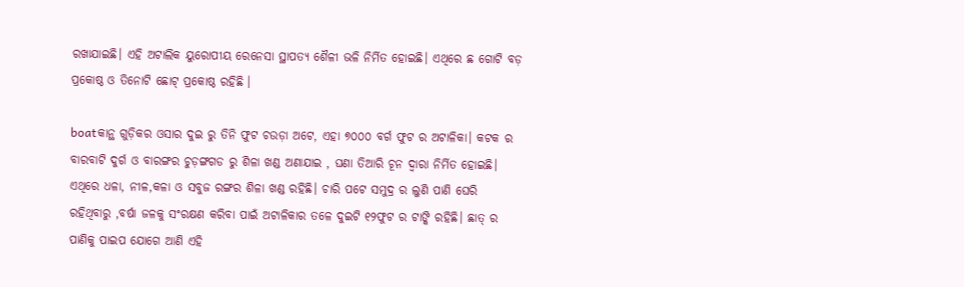ରଖାଯାଇଛି। ଏହି ଅଟାଲିକ ୟୁରୋପୀୟ ରେନେସା ସ୍ଥାପତ୍ୟ ଶୈଳୀ ଭଳି ନିର୍ମିତ ହୋଇଛି। ଏଥିରେ ଛ ଗୋଟି ବଡ଼ ପ୍ରକୋଷ୍ଠ ଓ ତିନୋଟି ଛୋଟ୍ ପ୍ରକୋଷ୍ଠ ରହିଛି ।

boatକାନ୍ଥ ଗୁଡ଼ିକର ଓସାର ଦୁଇ ରୁ ତିନି ଫୁଟ ଚଉଡ଼ା ଅଟେ, ଏହା ୭୦୦୦ ବର୍ଗ ଫୁଟ ର ଅଟାଳିକା। କଟକ ର ବାରବାଟି ଦୁର୍ଗ ଓ ବାରଙ୍ଗର ଚୁଡ଼ଙ୍ଗଗଡ ରୁ ଶିଳା ଖଣ୍ଡ ଅଣାଯାଇ , ଘଣା ତିଆରି ଚୂନ ଦ୍ବାରା ନିର୍ମିତ ହୋଇଛି। ଏଥିରେ ଧଳା, ନୀଳ,କଳା ଓ ସବୁଜ ରଙ୍ଗର ଶିଳା ଖଣ୍ଡ ରହିଛି। ଚାରି ପଟେ ସମୁଦ୍ର ର ଲୁଣି ପାଣି ଘେରି ରହିଥିବାରୁ ,ବର୍ଷା ଜଳକୁ ସଂରକ୍ଷଣ କରିବା ପାଇଁ ଅଟାଳିକାର ତଳେ ଦୁଇଟି ୧୨ଫୁଟ ର ଟାଙ୍କି ରହିଛି। ଛାତ୍ ର ପାଣିକୁ ପାଇପ ଯୋଗେ ଆଣି ଏହି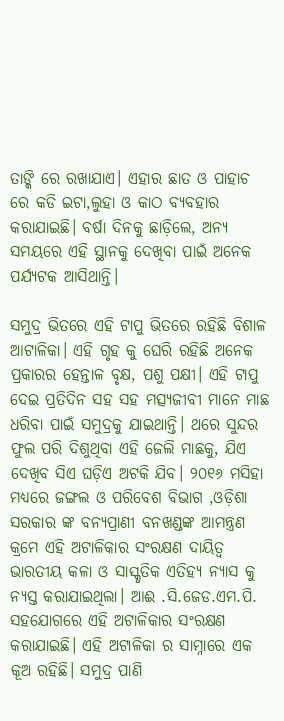ତାଙ୍କି ରେ ରଖାଯାଏ। ଏହାର ଛାତ ଓ ପାହାଚ ରେ କଡି ଇଟା,ଲୁହା ଓ କାଠ ବ୍ଯବହାର କରାଯାଇଛି। ବର୍ଷା ଦିନକୁ ଛାଡ଼ିଲେ, ଅନ୍ୟ ସମୟରେ ଏହି ସ୍ଥାନକୁ ଦେଖିବା ପାଇଁ ଅନେକ ପର୍ଯ୍ଯଟକ ଆସିଥାନ୍ତି।

ସମୁଦ୍ର ଭିତରେ ଏହି ଟାପୁ ଭିତରେ ରହିଛି ବିଶାଳ ଆଟାଳିକା। ଏହି ଗୃହ କୁ ଘେରି ରହିଛି ଅନେକ ପ୍ରକାରର ହେନ୍ତାଳ ବୃକ୍ଷ, ପଶୁ ପକ୍ଷୀ। ଏହି ଟାପୁ ଦେଇ ପ୍ରତିଦିନ ସହ ସହ ମତ୍ସ୍ୟଜୀବୀ ମାନେ ମାଛ ଧରିବା ପାଇଁ ସମୁଦ୍ରକୁ ଯାଇଥାନ୍ତି। ଥରେ ସୁନ୍ଦର ଫୁଲ ପରି ଦିଶୁଥିବା ଏହି ଜେଲି ମାଛକୁ, ଯିଏ ଦେଖିବ ସିଏ ଘଡ଼ିଏ ଅଟକି ଯିବ। ୨୦୧୬ ମସିହା ମଧ୍ୟରେ ଜଙ୍ଗଲ ଓ ପରିବେଶ ବିଭାଗ ,ଓଡ଼ିଶା ସରକାର ଙ୍କ ବନ୍ୟପ୍ରାଣୀ ବନଖଣ୍ଡଙ୍କ ଆମନ୍ତ୍ରଣ କ୍ରମେ ଏହି ଅଟାଳିକାର ସଂରକ୍ଷଣ ଦାୟିତ୍ଵ ଭାରତୀୟ କଳା ଓ ସାସ୍କୃତିକ ଏତିହ୍ୟ ନ୍ୟାସ କୁ ନ୍ୟସ୍ତ କରାଯାଇଥିଲା। ଆଈ .ସି.ଜେଡ.ଏମ.ପି. ସହଯୋଗରେ ଏହି ଅଟାଳିକାର ସଂରକ୍ଷଣ କରାଯାଇଛି। ଏହି ଅଟାଳିକା ର ସାମ୍ନାରେ ଏକ କୂଅ ରହିଛି। ସମୁଦ୍ର ପାଣି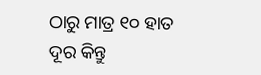ଠାରୁ ମାତ୍ର ୧୦ ହାତ ଦୂର କିନ୍ତୁ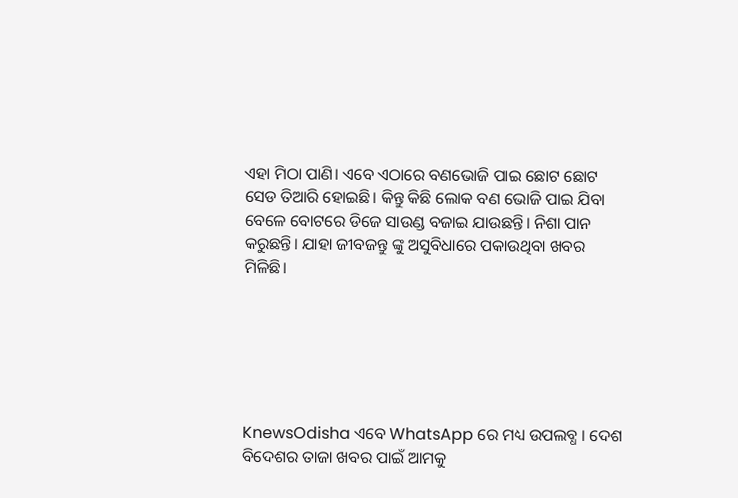ଏହା ମିଠା ପାଣି। ଏବେ ଏଠାରେ ବଣଭୋଜି ପାଇ ଛୋଟ ଛୋଟ ସେଡ ତିଆରି ହୋଇଛି। କିନ୍ତୁ କିଛି ଲୋକ ବଣ ଭୋଜି ପାଇ ଯିବା ବେଳେ ବୋଟରେ ଡିଜେ ସାଉଣ୍ଡ ବଜାଇ ଯାଉଛନ୍ତି। ନିଶା ପାନ କରୁଛନ୍ତି। ଯାହା ଜୀବଜନ୍ତୁ ଙ୍କୁ ଅସୁବିଧାରେ ପକାଉଥିବା ଖବର ମିଳିଛି।






KnewsOdisha ଏବେ WhatsApp ରେ ମଧ୍ୟ ଉପଲବ୍ଧ । ଦେଶ ବିଦେଶର ତାଜା ଖବର ପାଇଁ ଆମକୁ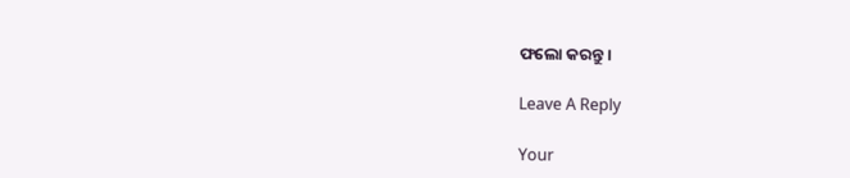ଫଲୋ କରନ୍ତୁ ।

Leave A Reply

Your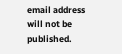email address will not be published.